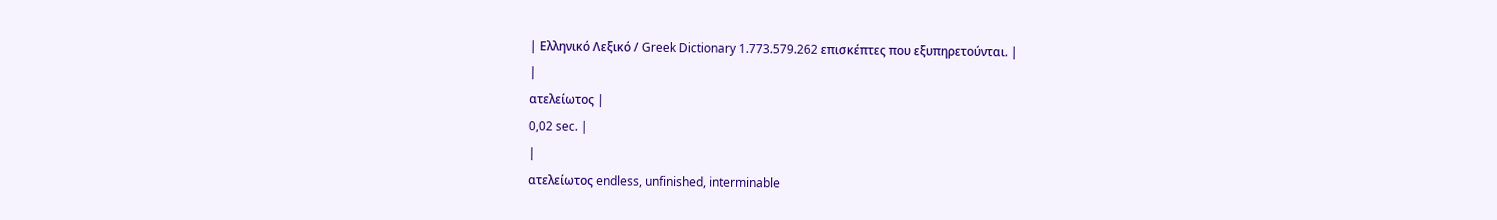| Ελληνικό Λεξικό / Greek Dictionary 1.773.579.262 επισκέπτες που εξυπηρετούνται. |
|
ατελείωτος |
0,02 sec. |
|
ατελείωτος endless, unfinished, interminable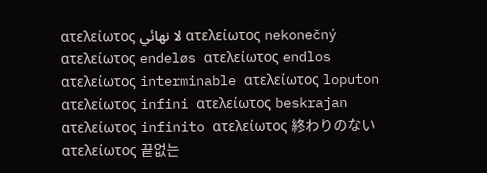ατελείωτος لا نهائي ατελείωτος nekonečný ατελείωτος endeløs ατελείωτος endlos ατελείωτος interminable ατελείωτος loputon ατελείωτος infini ατελείωτος beskrajan ατελείωτος infinito ατελείωτος 終わりのない ατελείωτος 끝없는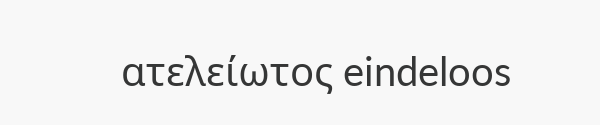ατελείωτος eindeloos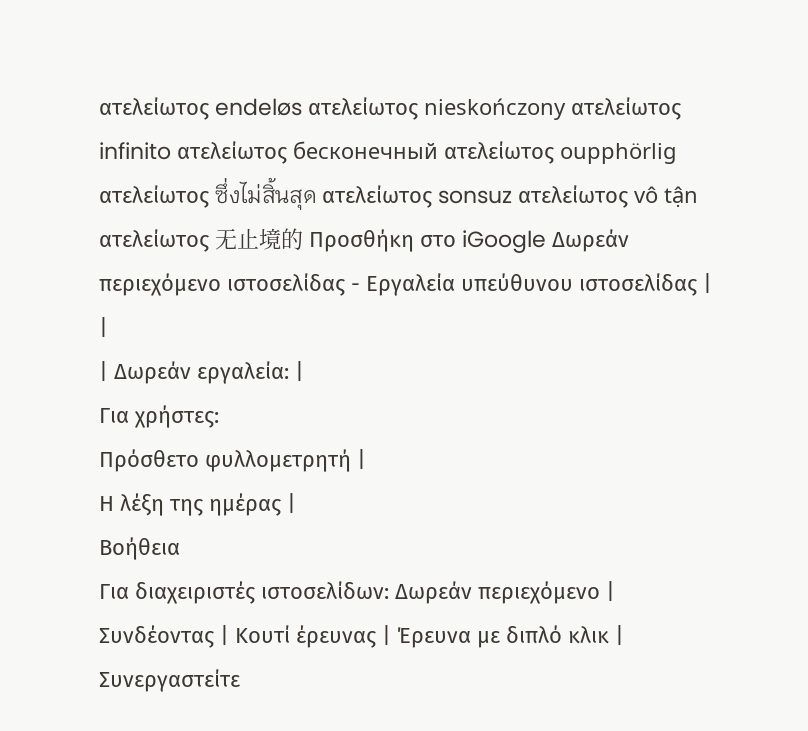ατελείωτος endeløs ατελείωτος nieskończony ατελείωτος infinito ατελείωτος бесконечный ατελείωτος oupphörlig ατελείωτος ซึ่งไม่สิ้นสุด ατελείωτος sonsuz ατελείωτος vô tận ατελείωτος 无止境的 Προσθήκη στο iGoogle Δωρεάν περιεχόμενο ιστοσελίδας - Εργαλεία υπεύθυνου ιστοσελίδας |
|
| Δωρεάν εργαλεία: |
Για χρήστες:
Πρόσθετο φυλλομετρητή |
Η λέξη της ημέρας |
Βοήθεια
Για διαχειριστές ιστοσελίδων: Δωρεάν περιεχόμενο | Συνδέοντας | Κουτί έρευνας | Έρευνα με διπλό κλικ | Συνεργαστείτε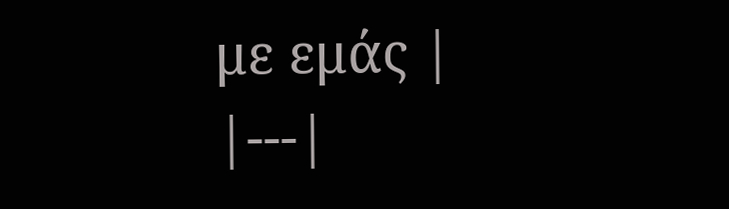με εμάς |
|---|